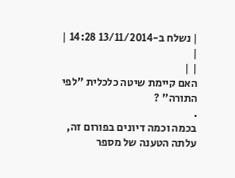| נשלח ב-13/11/2014 14:28 |
|
| |
האם קיימת שיטה כלכלית "לפי התורה" ?
.
בכמה וכמה דיונים בפורום זה, עלתה הטענה של מספר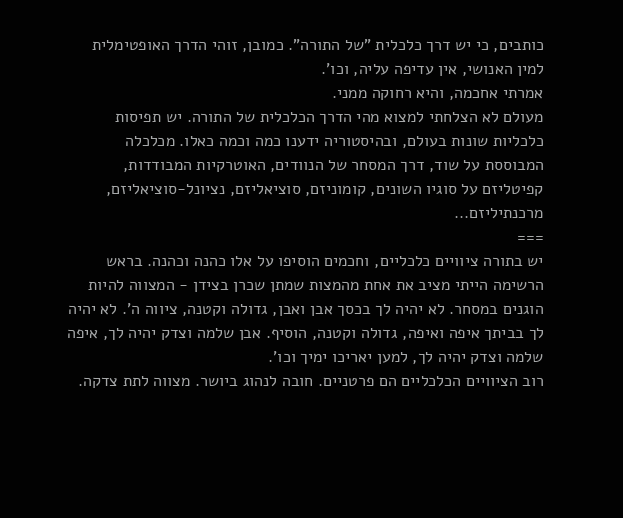כותבים, כי יש דרך כלכלית "של התורה". כמובן, זוהי הדרך האופטימלית למין האנושי, אין עדיפה עליה, וכו'.
אמרתי אחכמה, והיא רחוקה ממני.
מעולם לא הצלחתי למצוא מהי הדרך הכלכלית של התורה. יש תפיסות כלכליות שונות בעולם, ובהיסטוריה ידענו כמה וכמה כאלו. מכלכלה המבוססת על שוד, דרך המסחר של הנוודים, האוטרקיות המבודדות, קפיטליזם על סוגיו השונים, קומוניזם, סוציאליזם, נציונל-סוציאליזם, מרכנתיליזם...
===
יש בתורה ציוויים כלכליים, וחכמים הוסיפו על אלו כהנה וכהנה. בראש הרשימה הייתי מציב את אחת מהמצות שמתן שכרן בצידן - המצווה להיות הוגנים במסחר. לא יהיה לך בכסך אבן ואבן, גדולה וקטנה, ציווה ה'. לא יהיה לך בביתך איפה ואיפה, גדולה וקטנה, הוסיף. אבן שלמה וצדק יהיה לך, איפה שלמה וצדק יהיה לך, למען יאריכו ימיך וכו'.
רוב הציוויים הכלכליים הם פרטניים. חובה לנהוג ביושר. מצווה לתת צדקה.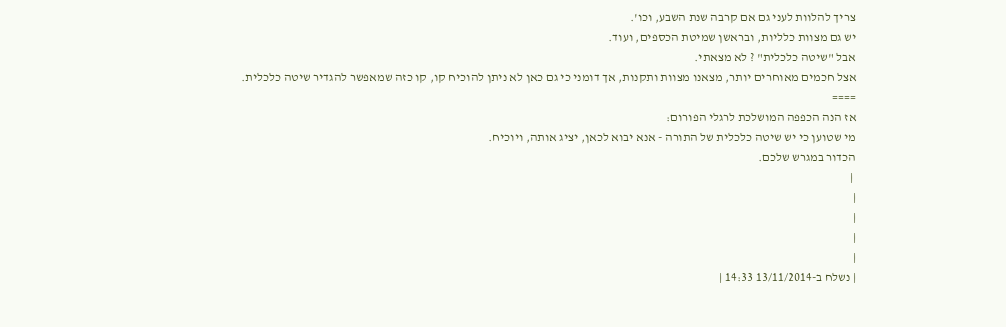צריך להלוות לעני גם אם קרבה שנת השבע, וכו'.
יש גם מצוות כלליות, ובראשן שמיטת הכספים, ועוד.
אבל "שיטה כלכלית" ? לא מצאתי.
אצל חכמים מאוחרים יותר, מצאנו מצוות ותקנות, אך דומני כי גם כאן לא ניתן להוכיח קו, קו כזה שמאפשר להגדיר שיטה כלכלית.
====
אז הנה הכפפה המושלכת לרגלי הפורום:
מי שטוען כי יש שיטה כלכלית של התורה - אנא יבוא לכאן, יציג אותה, ויוכיח.
הכדור במגרש שלכם.
 |
|
|
|
|
| נשלח ב-13/11/2014 14:33 |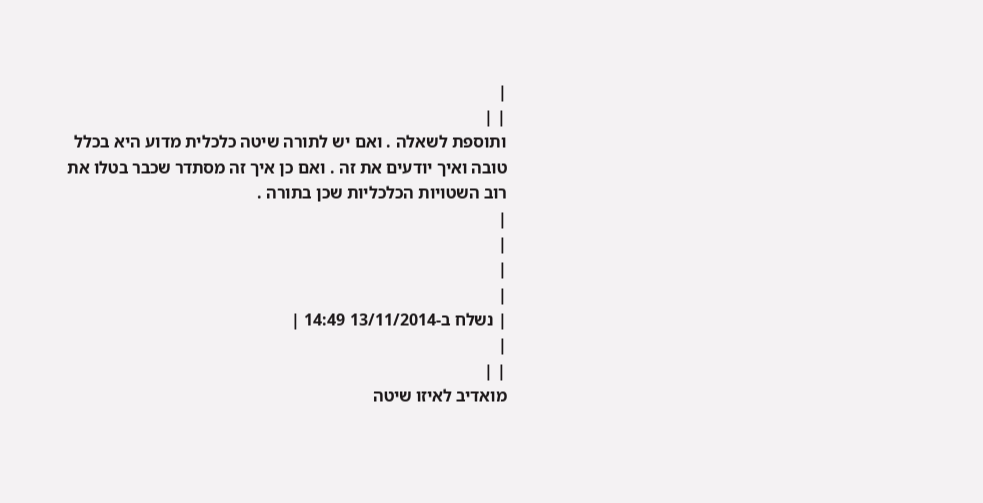|
| |
ותוספת לשאלה . ואם יש לתורה שיטה כלכלית מדוע היא בכלל טובה ואיך יודעים את זה . ואם כן איך זה מסתדר שכבר בטלו את רוב השטויות הכלכליות שכן בתורה .
|
|
|
|
| נשלח ב-13/11/2014 14:49 |
|
| |
מואדיב לאיזו שיטה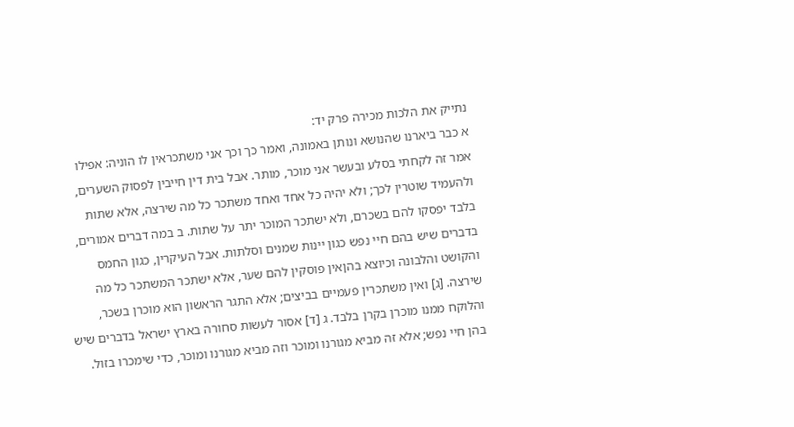נתייק את הלכות מכירה פרק יד:
א כבר ביארנו שהנושא ונותן באמונה, ואמר כך וכך אני משתכראין לו הוניה: אפילו אמר זה לקחתי בסלע ובעשר אני מוכר, מותר. אבל בית דין חייבין לפסוק השערים, ולהעמיד שוטרין לכך; ולא יהיה כל אחד ואחד משתכר כל מה שירצה, אלא שתות בלבד יפסקו להם בשכרם, ולא ישתכר המוכר יתר על שתות. ב במה דברים אמורים, בדברים שיש בהם חיי נפש כגון יינות שמנים וסלתות. אבל העיקרין, כגון החמס והקושט והלבונה וכיוצא בהןאין פוסקין להם שער, אלא ישתכר המשתכר כל מה שירצה. [ג] ואין משתכרין פעמיים בביצים; אלא התגר הראשון הוא מוכרן בשכר, והלוקח ממנו מוכרן בקרן בלבד. ג [ד] אסור לעשות סחורה בארץ ישראל בדברים שיש בהן חיי נפש; אלא זה מביא מגורנו ומוכר וזה מביא מגורנו ומוכר, כדי שימכרו בזול.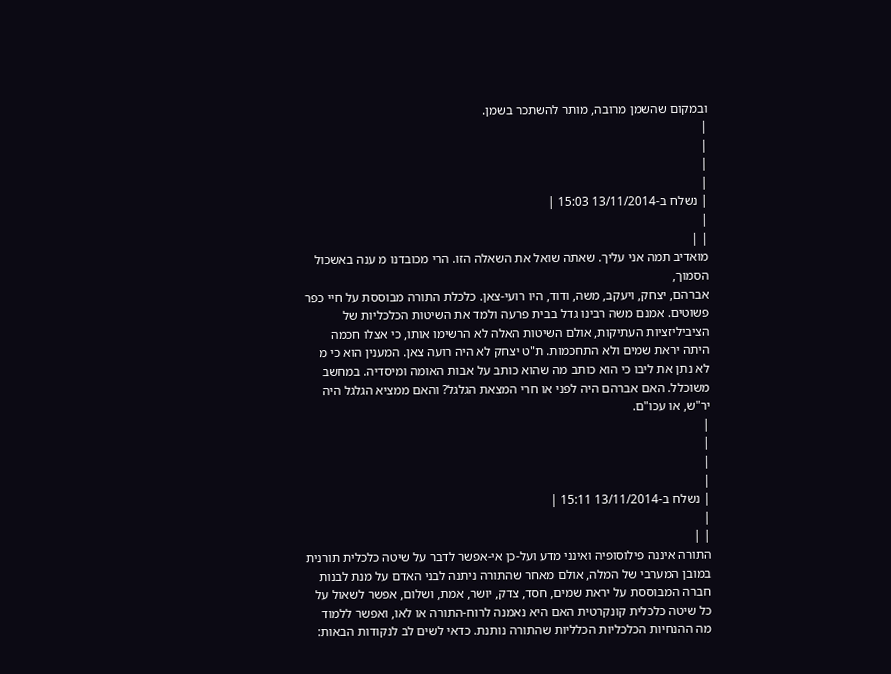ובמקום שהשמן מרובה, מותר להשתכר בשמן.
|
|
|
|
| נשלח ב-13/11/2014 15:03 |
|
| |
מואדיב תמה אני עליך. שאתה שואל את השאלה הזו. הרי מכובדנו מ ענה באשכול הסמוך,
אברהם, יצחק, ויעקב, משה, ודוד, היו רועי-צאן. כלכלת התורה מבוססת על חיי כפר פשוטים. אמנם משה רבינו גדל בבית פרעה ולמד את השיטות הכלכליות של הציביליזציות העתיקות, אולם השיטות האלה לא הרשימו אותו, כי אצלו חכמה היתה יראת שמים ולא התחכמות. ת"ט יצחק לא היה רועה צאן. המענין הוא כי מ לא נתן את ליבו כי הוא כותב מה שהוא כותב על אבות האומה ומיסדיה. במחשב משוכלל. האם אברהם היה לפני או חרי המצאת הגלגל? והאם ממציא הגלגל היה יר"ש, או עכו"ם.
|
|
|
|
| נשלח ב-13/11/2014 15:11 |
|
| |
התורה איננה פילוסופיה ואינני מדע ועל-כן אי-אפשר לדבר על שיטה כלכלית תורנית במובן המערבי של המלה, אולם מאחר שהתורה ניתנה לבני האדם על מנת לבנות חברה המבוססת על יראת שמים, חסד, צדק, יושר, אמת, ושלום, אפשר לשאול על כל שיטה כלכלית קונקרטית האם היא נאמנה לרוח-התורה או לאו, ואפשר ללמוד מה ההנחיות הכלכליות הכלליות שהתורה נותנת. כדאי לשים לב לנקודות הבאות: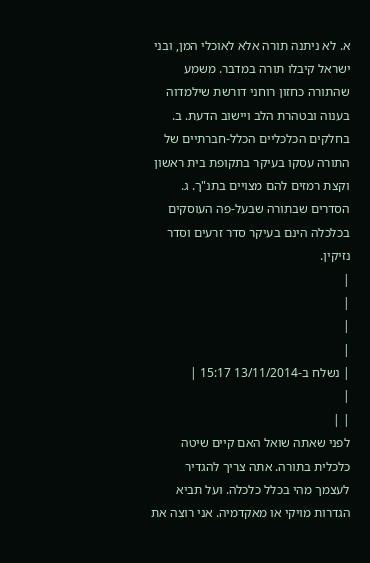א. לא ניתנה תורה אלא לאוכלי המן, ובני ישראל קיבלו תורה במדבר. משמע שהתורה כחזון רוחני דורשת שילמדוה בענוה ובטהרת הלב ויישוב הדעת. ב. בחלקים הכלכליים הכלל-חברתיים של התורה עסקו בעיקר בתקופת בית ראשון וקצת רמזים להם מצויים בתנ"ך. ג. הסדרים שבתורה שבעל-פה העוסקים בכלכלה הינם בעיקר סדר זרעים וסדר נזיקין.
|
|
|
|
| נשלח ב-13/11/2014 15:17 |
|
| |
לפני שאתה שואל האם קיים שיטה כלכלית בתורה. אתה צריך להגדיר לעצמך מהי בכלל כלכלה. ועל תביא הגדרות מויקי או מאקדמיה. אני רוצה את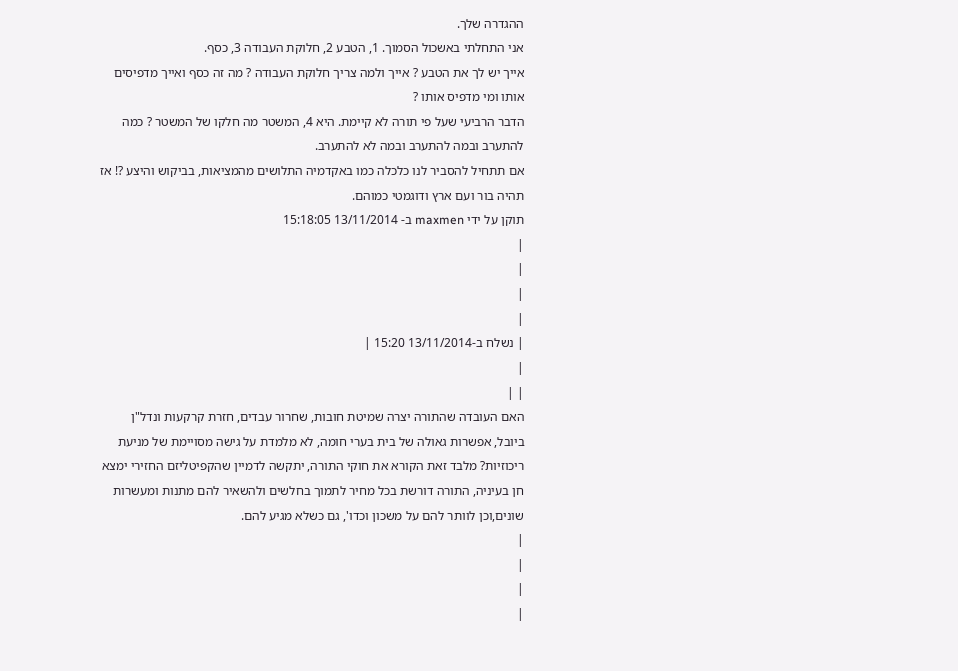ההגדרה שלך.
אני התחלתי באשכול הסמוך. 1, הטבע 2, חלוקת העבודה 3, כסף.
אייך יש לך את הטבע ? אייך ולמה צריך חלוקת העבודה ? מה זה כסף ואייך מדפיסים אותו ומי מדפיס אותו ?
הדבר הרביעי שעל פי תורה לא קיימת. היא 4, המשטר מה חלקו של המשטר ? כמה להתערב ובמה להתערב ובמה לא להתערב.
אם תתחיל להסביר לנו כלכלה כמו באקדמיה התלושים מהמציאות, בביקוש והיצע ?! אז תהיה בור ועם ארץ ודוגמטי כמוהם.
תוקן על ידי maxmen ב- 13/11/2014 15:18:05
|
|
|
|
| נשלח ב-13/11/2014 15:20 |
|
| |
האם העובדה שהתורה יצרה שמיטת חובות, שחרור עבדים, חזרת קרקעות ונדל"ן ביובל, אפשרות גאולה של בית בערי חומה, לא מלמדת על גישה מסויימת של מניעת ריכוזיות? מלבד זאת הקורא את חוקי התורה, יתקשה לדמיין שהקפיטליזם החזירי ימצא חן בעיניה, התורה דורשת בכל מחיר לתמוך בחלשים ולהשאיר להם מתנות ומעשרות שונים,וכן לוותר להם על משכון וכדו', גם כשלא מגיע להם.
|
|
|
|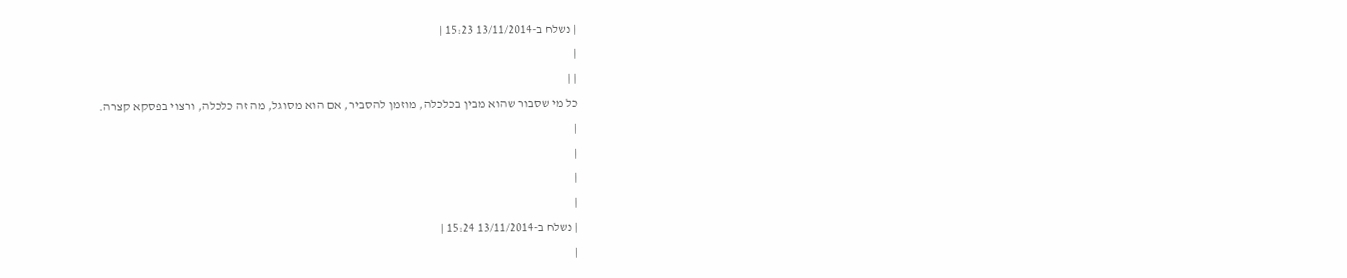| נשלח ב-13/11/2014 15:23 |
|
| |
כל מי שסבור שהוא מבין בכלכלה, מוזמן להסביר, אם הוא מסוגל, מה זה כלכלה, ורצוי בפסקא קצרה.
|
|
|
|
| נשלח ב-13/11/2014 15:24 |
|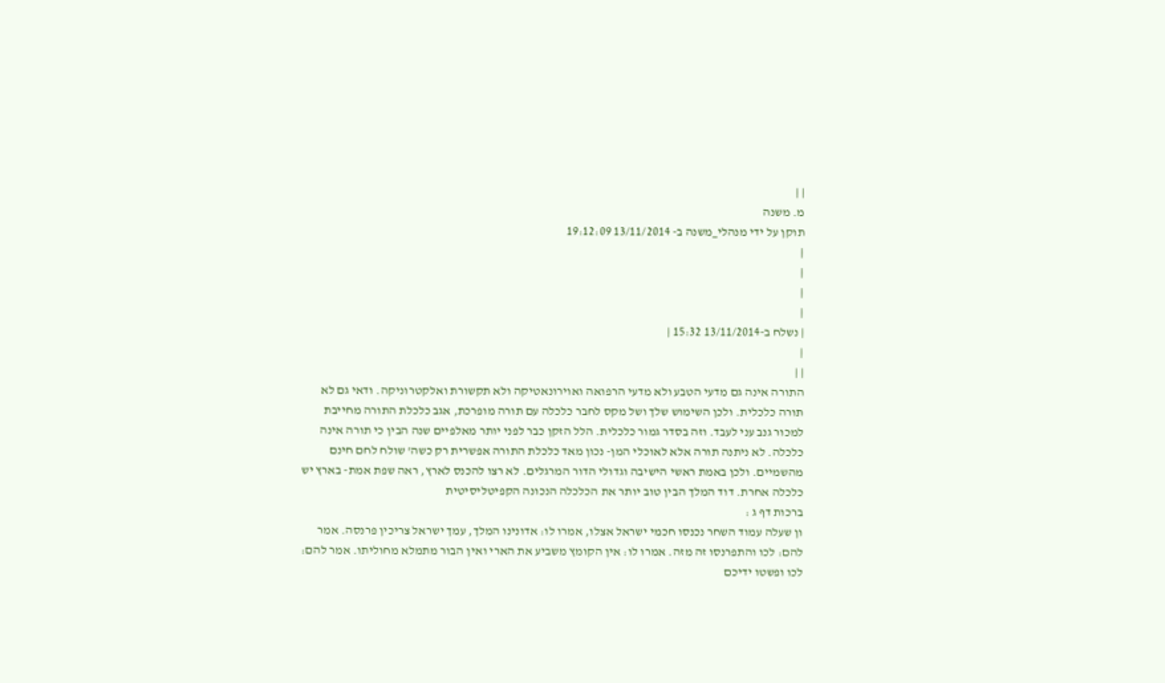| |
מ. משנה
תוקן על ידי מנהלי_משנה ב- 13/11/2014 19:12:09
|
|
|
|
| נשלח ב-13/11/2014 15:32 |
|
| |
התורה אינה גם מדעי הטבע ולא מדעי הרפואה ואוירונאטיקה ולא תקשורת ואלקטרוניקה. ודאי גם לא תורה כלכלית. ולכן השימוש שלך ושל מקס לחבר כלכלה עם תורה מופרכת, אגב כלכלת התורה מחייבת למכור גנב עני לעבד. וזה בסדר גמור כלכלית. הלל הזקן כבר לפני יותר מאלפיים שנה הבין כי תורה אינה כלכלה. לא ניתנה תורה אלא לאוכלי המן- נכון מאד כלכלת התורה אפשרית רק כשה' שולח לחם חינם מהשמיים. ולכן באמת ראשי הישיבה וגדולי הדור המרגלים. לא רצו להכנס לארץ, ראה שפת אמת- בארץ יש כלכלה אחרת. דוד המלך הבין טוב יותר את הכלכלה הנכונה הקפיטליסיטית
ברכות דף ג :
ון שעלה עמוד השחר נכנסו חכמי ישראל אצלו, אמרו לו: אדונינו המלך, עמך ישראל צריכין פרנסה. אמר להם: לכו והתפרנסו זה מזה. אמרו לו: אין הקומץ משביע את הארי ואין הבור מתמלא מחוליתו. אמר להם: לכו ופשטו ידיכם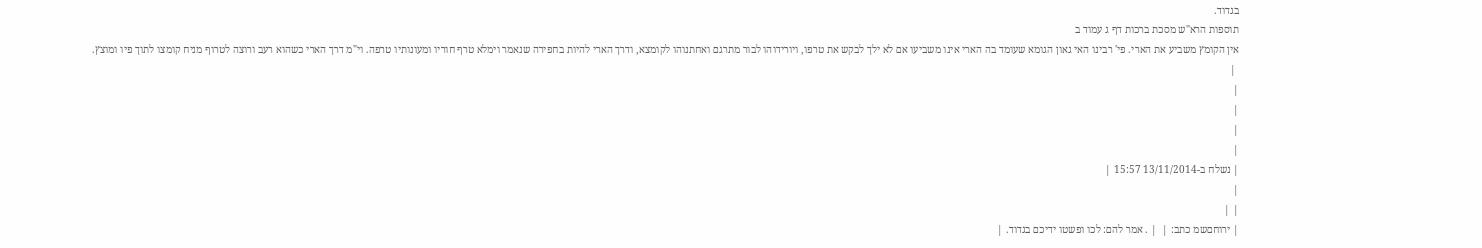בגדוד.
תוספות הרא"ש מסכת ברכות דף ג עמוד ב
אין הקומץ משביע את הארי. פי' רבינו האי גאון הגומא שעומד בה הארי אינו משביעו אם לא ילך לבקש את טרפו, ויורידוהו לבור מתרגם ואחתנוהו לקומצא, ודרך הארי להיות בחפירה שנאמר וימלא טרף חוריו ומעונותיו טרפה. וי"מ דרך הארי כשהוא רעב ורוצה לטרוף מניח קומצו לתוך פיו ומוצץ.
 |
|
|
|
|
| נשלח ב-13/11/2014 15:57 |
|
| |
| ירוחםשמ כתב: |  | . אמר להם: לכו ופשטו ידיכם בגדוד. |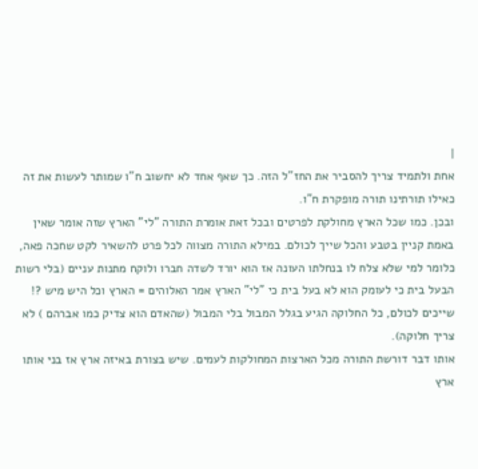|
אחת ולתמיד צריך להסביר את החז"ל הזה. כך שאף אחד לא יחשוב ח"ו שמותר לעשות את זה כאילו תורתינו תורה מופקרת ח"ו.
ובכן. כמו שכל הארץ מחולקת לפרטים ובכל זאת אומרת התורה "לי" הארץ שזה אומר שאין באמת קניין בטבע והכל שייך לכולם. במילא התורה מצווה לכל פרט להשאיר לקט שחכה פאה, כלומר למי שלא צלח לו בנחלתו העונה אז הוא יורד לשדה חברו ולוקח מתנות עניים (בלי רשות הבעל בית כי לעומק הוא לא בעל בית כי "לי" הארץ אמר האלוהים = הארץ וכל היש מיש ?! שייכים לכולם, כל החלוקה הגיע בגלל המבול בלי המבול (שהאדם הוא צדיק כמו אברהם ) לא צריך חלוקה).
אותו דבר דורשת התורה מכל הארצות המחולקות לעמים. שיש בצורת באיזה ארץ אז בני אותו ארץ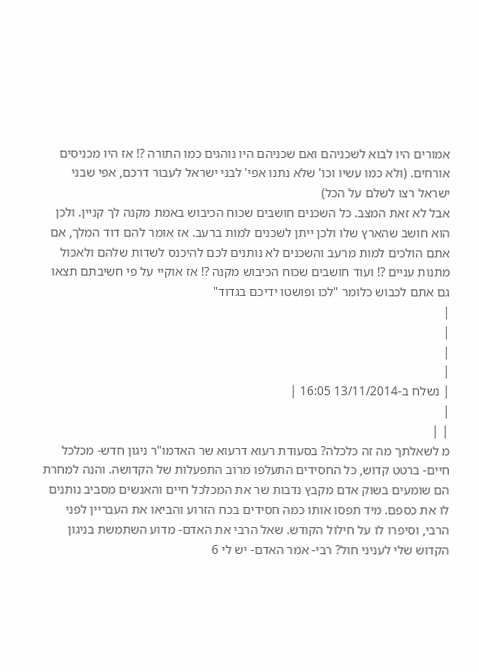אמורים היו לבוא לשכניהם ואם שכניהם היו נוהגים כמו התורה ?! אז היו מכניסים אורחים. (ולא כמו עשיו וכו' שלא נתנו אפי' לבני ישראל לעבור דרכם, אפי שבני ישראל רצו לשלם על הכל)
אבל לא זאת המצב. כל השכנים חושבים שכוח הכיבוש באמת מקנה לך קניין. ולכן הוא חושב שהארץ שלו ולכן ייתן לשכנים למות ברעב. אז אומר להם דוד המלך, אם אתם הולכים למות מרעב והשכנים לא נותנים לכם להיכנס לשדות שלהם ולאכול מתנות עניים ?! ועוד חושבים שכוח הכיבוש מקנה ?! אז אוקיי על פי חשיבתם תצאו גם אתם לכבוש כלומר "לכו ופושטו ידיכם בגדוד"
|
|
|
|
| נשלח ב-13/11/2014 16:05 |
|
| |
מ לשאלתך מה זה כלכלה? בסעודת רעוא דרעוא שר האדמו"ר ניגון חדש- מכלכל חיים- ברטט קדוש, כל החסידים התעלפו מרוב התפעלות של הקדושה. והנה למחרת הם שומעים בשוק אדם מקבץ נדבות שר את המכלכל חיים והאנשים מסביב נותנים לו את כספם. מיד תפסו אותו כמה חסידים בכח הזרוע והביאו את העבריין לפני הרבי, וסיפרו לו על חילול הקודש. שאל הרבי את האדם- מדוע השתמשת בניגון הקדוש שלי לעניני חול? רבי- אמר האדם- יש לי 6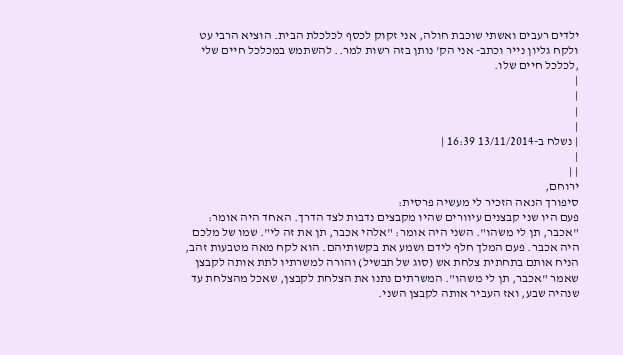ילדים רעבים ואשתי שוכבת חולה, אני זקוק לכסף לכלכלת הבית. הוציא הרבי עט ולקח גליון נייר וכתב- אני הק' נותן בזה רשות למר.. להשתמש במכלכל חיים שלי ,לכלכל חיים שלו.
|
|
|
|
| נשלח ב-13/11/2014 16:39 |
|
| |
ירוחם,
סיפורך הנאה הזכיר לי מעשיה פרסית:
פעם היו שני קבצנים עיוורים שהיו מקבצים נדבות לצד הדרך. האחד היה אומר: "אכבר, תן לי משהו". השני היה אומר: "אלהי אכבר, תן את זה לי". שמו של מלכם היה אכבר. פעם המלך חלף לידם ושמע את בקשותיהם. הוא לקח מאה מטבעות זהב, הניח אותם בתחתית צלחת אש (סוג של תבשיל) והורה למשרתיו לתת אותה לקבצן שאמר "אכבר, תן לי משהו". המשרתים נתנו את הצלחת לקבצן, שאכל מהצלחת עד שנהיה שבע, ואז העביר אותה לקבצן השני.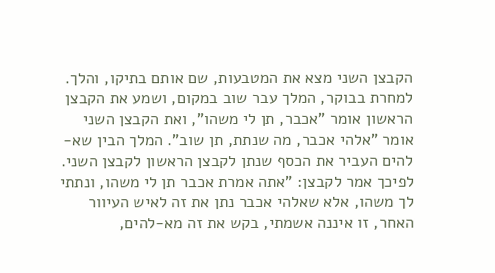הקבצן השני מצא את המטבעות, שם אותם בתיקו, והלך. למחרת בבוקר, המלך עבר שוב במקום, ושמע את הקבצן הראשון אומר "אכבר, תן לי משהו", ואת הקבצן השני אומר "אלהי אכבר, מה שנתת, תן שוב". המלך הבין שא-להים העביר את הכסף שנתן לקבצן הראשון לקבצן השני. לפיכך אמר לקבצן: "אתה אמרת אכבר תן לי משהו, ונתתי לך משהו, אלא שאלהי אכבר נתן את זה לאיש העיוור האחר, זו איננה אשמתי, בקש את זה מא-להים,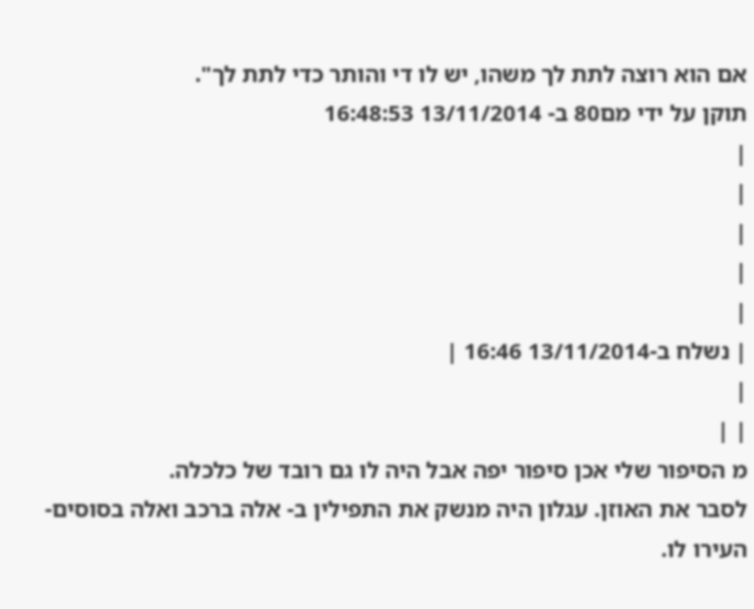אם הוא רוצה לתת לך משהו, יש לו די והותר כדי לתת לך".
תוקן על ידי מם80 ב- 13/11/2014 16:48:53
|
|
|
|
|
| נשלח ב-13/11/2014 16:46 |
|
| |
מ הסיפור שלי אכן סיפור יפה אבל היה לו גם רובד של כלכלה.
לסבר את האוזן. עגלון היה מנשק את התפילין ב- אלה ברכב ואלה בסוסים- העירו לו.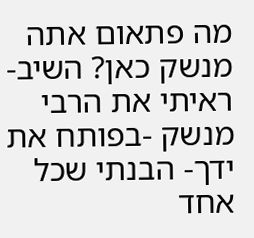מה פתאום אתה מנשק כאן? השיב- ראיתי את הרבי מנשק -בפותח את ידך- הבנתי שכל אחד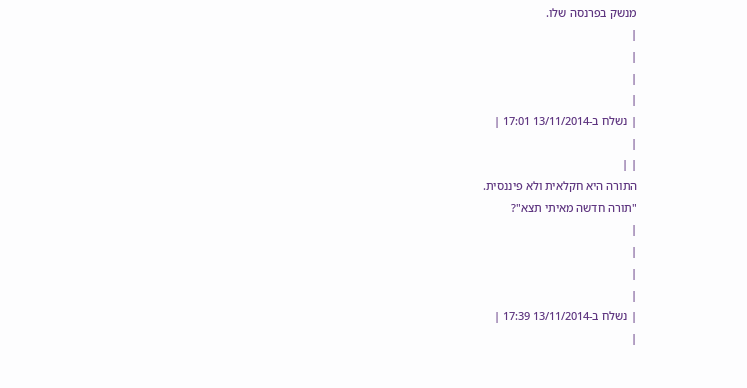מנשק בפרנסה שלו.
|
|
|
|
| נשלח ב-13/11/2014 17:01 |
|
| |
התורה היא חקלאית ולא פיננסית.
"תורה חדשה מאיתי תצא"?
|
|
|
|
| נשלח ב-13/11/2014 17:39 |
|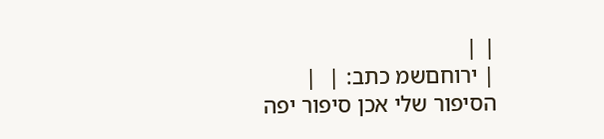| |
| ירוחםשמ כתב: |  |
הסיפור שלי אכן סיפור יפה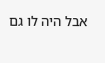אבל היה לו גם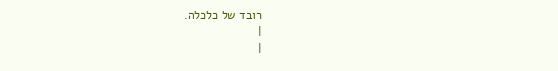רובד של כלכלה.
|
|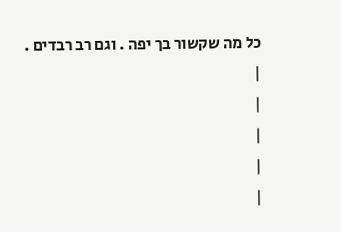כל מה שקשור בך יפה . וגם רב רבדים .
|
|
|
|
|